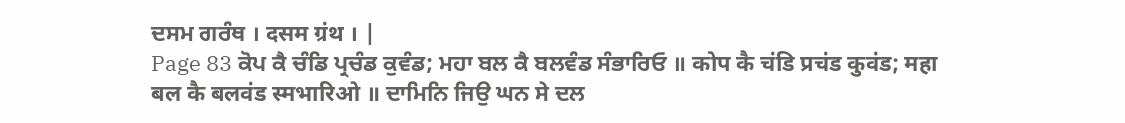ਦਸਮ ਗਰੰਥ । दसम ग्रंथ । |
Page 83 ਕੋਪ ਕੈ ਚੰਡਿ ਪ੍ਰਚੰਡ ਕੁਵੰਡ; ਮਹਾ ਬਲ ਕੈ ਬਲਵੰਡ ਸੰਭਾਰਿਓ ॥ कोप कै चंडि प्रचंड कुवंड; महा बल कै बलवंड स्मभारिओ ॥ ਦਾਮਿਨਿ ਜਿਉ ਘਨ ਸੇ ਦਲ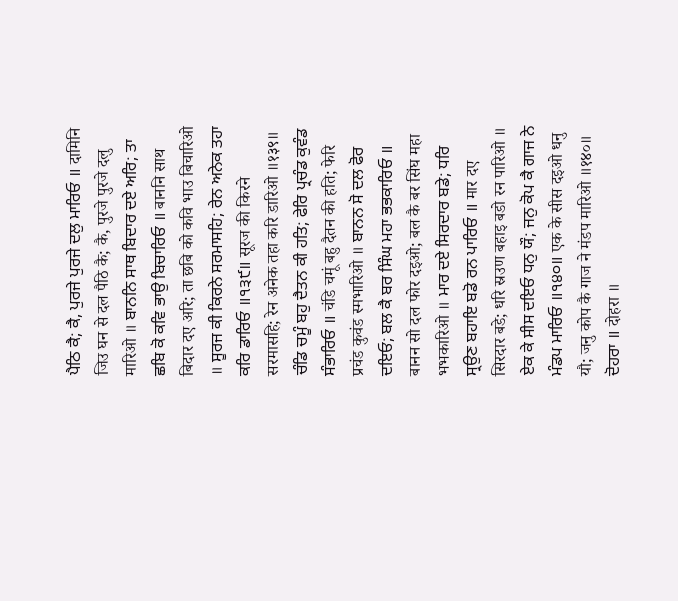ਪੈਠਿ ਕੈ; ਕੈ, ਪੁਰਜੇ ਪੁਰਜੇ ਦਲੁ ਮਾਰਿਓ ॥ दामिनि जिउ घन से दल पैठि कै; कै, पुरजे पुरजे दलु मारिओ ॥ ਬਾਨਨਿ ਸਾਥ ਬਿਦਾਰ ਦਏ ਅਰਿ; ਤਾ ਛਬਿ ਕੋ ਕਵਿ ਭਾਉ ਬਿਚਾਰਿਓ ॥ बाननि साथ बिदार दए अरि; ता छबि को कवि भाउ बिचारिओ ॥ ਸੂਰਜ ਕੀ ਕਿਰਨੇ ਸਰਮਾਸਹਿ; ਰੇਨ ਅਨੇਕ ਤਹਾ ਕਰਿ ਡਾਰਿਓ ॥੧੩੯॥ सूरज की किरने सरमासहि; रेन अनेक तहा करि डारिओ ॥१३९॥ ਚੰਡਿ ਚਮੂੰ ਬਹੁ ਦੈਤਨ ਕੀ ਹਤਿ; ਫੇਰਿ ਪ੍ਰਚੰਡ ਕੁਵੰਡ ਸੰਭਾਰਿਓ ॥ चंडि चमूं बहु दैतन की हति; फेरि प्रचंड कुवंड स्मभारिओ ॥ ਬਾਨਨ ਸੋ ਦਲ ਫੋਰ ਦਇਓ; ਬਲ ਕੈ ਬਰ ਸਿੰਘ ਮਹਾ ਭਭਕਾਰਿਓ ॥ बानन सो दल फोर दइओ; बल कै बर सिंघ महा भभकारिओ ॥ ਮਾਰ ਦਏ ਸਿਰਦਾਰ ਬਡੇ; ਧਰਿ ਸ੍ਰਉਣ ਬਹਾਇ ਬਡੋ ਰਨ ਪਾਰਿਓ ॥ मार दए सिरदार बडे; धरि स्रउण बहाइ बडो रन पारिओ ॥ ਏਕ ਕੇ ਸੀਸ ਦਇਓ ਧਨੁ ਯੌ; ਜਨੁ ਕੋਪ ਕੈ ਗਾਜ ਨੇ ਮੰਡਪ ਮਾਰਿਓ ॥੧੪੦॥ एक के सीस दइओ धनु यौ; जनु कोप कै गाज ने मंडप मारिओ ॥१४०॥ ਦੋਹਰਾ ॥ दोहरा ॥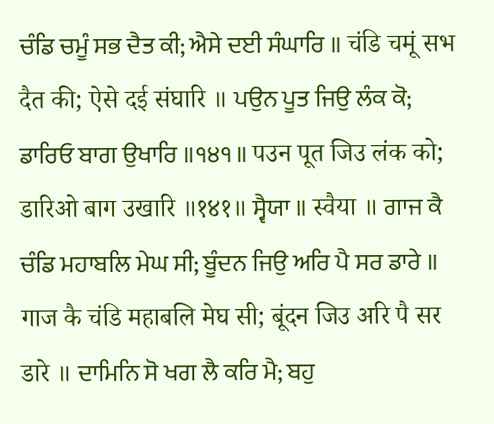ਚੰਡਿ ਚਮੂੰ ਸਭ ਦੈਤ ਕੀ; ਐਸੇ ਦਈ ਸੰਘਾਰਿ ॥ चंडि चमूं सभ दैत की; ऐसे दई संघारि ॥ ਪਉਨ ਪੂਤ ਜਿਉ ਲੰਕ ਕੋ; ਡਾਰਿਓ ਬਾਗ ਉਖਾਰਿ ॥੧੪੧॥ पउन पूत जिउ लंक को; डारिओ बाग उखारि ॥१४१॥ ਸ੍ਵੈਯਾ ॥ स्वैया ॥ ਗਾਜ ਕੈ ਚੰਡਿ ਮਹਾਬਲਿ ਮੇਘ ਸੀ; ਬੂੰਦਨ ਜਿਉ ਅਰਿ ਪੈ ਸਰ ਡਾਰੇ ॥ गाज कै चंडि महाबलि मेघ सी; बूंदन जिउ अरि पै सर डारे ॥ ਦਾਮਿਨਿ ਸੋ ਖਗ ਲੈ ਕਰਿ ਮੈ; ਬਹੁ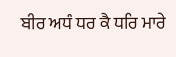ਬੀਰ ਅਧੰ ਧਰ ਕੈ ਧਰਿ ਮਾਰੇ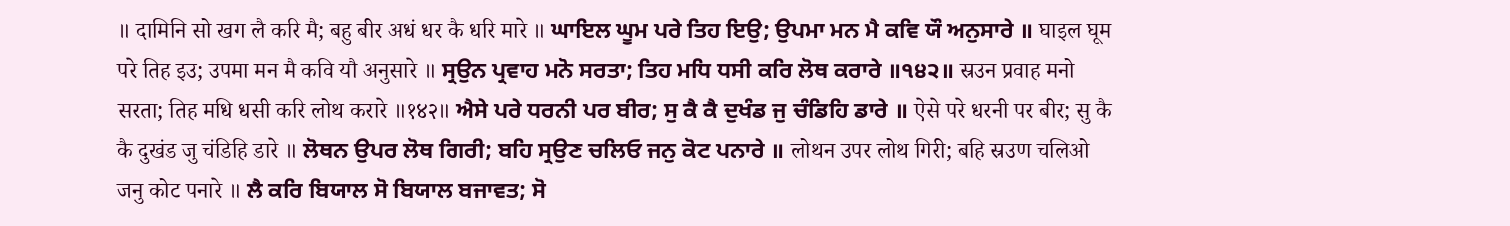॥ दामिनि सो खग लै करि मै; बहु बीर अधं धर कै धरि मारे ॥ ਘਾਇਲ ਘੂਮ ਪਰੇ ਤਿਹ ਇਉ; ਉਪਮਾ ਮਨ ਮੈ ਕਵਿ ਯੌ ਅਨੁਸਾਰੇ ॥ घाइल घूम परे तिह इउ; उपमा मन मै कवि यौ अनुसारे ॥ ਸ੍ਰਉਨ ਪ੍ਰਵਾਹ ਮਨੋ ਸਰਤਾ; ਤਿਹ ਮਧਿ ਧਸੀ ਕਰਿ ਲੋਥ ਕਰਾਰੇ ॥੧੪੨॥ स्रउन प्रवाह मनो सरता; तिह मधि धसी करि लोथ करारे ॥१४२॥ ਐਸੇ ਪਰੇ ਧਰਨੀ ਪਰ ਬੀਰ; ਸੁ ਕੈ ਕੈ ਦੁਖੰਡ ਜੁ ਚੰਡਿਹਿ ਡਾਰੇ ॥ ऐसे परे धरनी पर बीर; सु कै कै दुखंड जु चंडिहि डारे ॥ ਲੋਥਨ ਉਪਰ ਲੋਥ ਗਿਰੀ; ਬਹਿ ਸ੍ਰਉਣ ਚਲਿਓ ਜਨੁ ਕੋਟ ਪਨਾਰੇ ॥ लोथन उपर लोथ गिरी; बहि स्रउण चलिओ जनु कोट पनारे ॥ ਲੈ ਕਰਿ ਬਿਯਾਲ ਸੋ ਬਿਯਾਲ ਬਜਾਵਤ; ਸੋ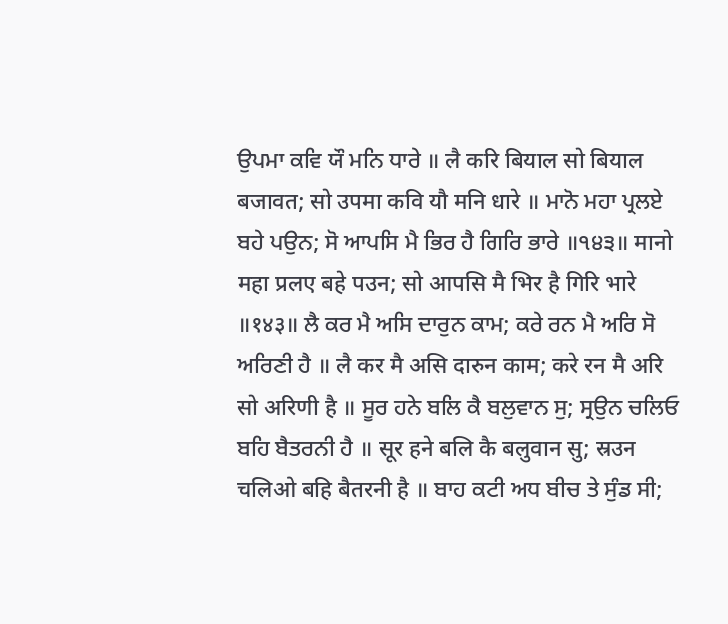ਉਪਮਾ ਕਵਿ ਯੌ ਮਨਿ ਧਾਰੇ ॥ लै करि बियाल सो बियाल बजावत; सो उपमा कवि यौ मनि धारे ॥ ਮਾਨੋ ਮਹਾ ਪ੍ਰਲਏ ਬਹੇ ਪਉਨ; ਸੋ ਆਪਸਿ ਮੈ ਭਿਰ ਹੈ ਗਿਰਿ ਭਾਰੇ ॥੧੪੩॥ मानो महा प्रलए बहे पउन; सो आपसि मै भिर है गिरि भारे ॥१४३॥ ਲੈ ਕਰ ਮੈ ਅਸਿ ਦਾਰੁਨ ਕਾਮ; ਕਰੇ ਰਨ ਮੈ ਅਰਿ ਸੋ ਅਰਿਣੀ ਹੈ ॥ लै कर मै असि दारुन काम; करे रन मै अरि सो अरिणी है ॥ ਸੂਰ ਹਨੇ ਬਲਿ ਕੈ ਬਲੁਵਾਨ ਸੁ; ਸ੍ਰਉਨ ਚਲਿਓ ਬਹਿ ਬੈਤਰਨੀ ਹੈ ॥ सूर हने बलि कै बलुवान सु; स्रउन चलिओ बहि बैतरनी है ॥ ਬਾਹ ਕਟੀ ਅਧ ਬੀਚ ਤੇ ਸੁੰਡ ਸੀ;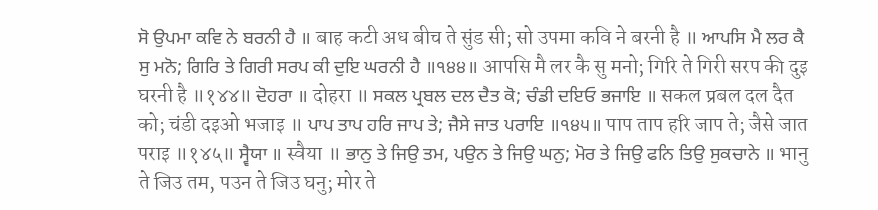ਸੋ ਉਪਮਾ ਕਵਿ ਨੇ ਬਰਨੀ ਹੈ ॥ बाह कटी अध बीच ते सुंड सी; सो उपमा कवि ने बरनी है ॥ ਆਪਸਿ ਮੈ ਲਰ ਕੈ ਸੁ ਮਨੋ; ਗਿਰਿ ਤੇ ਗਿਰੀ ਸਰਪ ਕੀ ਦੁਇ ਘਰਨੀ ਹੈ ॥੧੪੪॥ आपसि मै लर कै सु मनो; गिरि ते गिरी सरप की दुइ घरनी है ॥१४४॥ ਦੋਹਰਾ ॥ दोहरा ॥ ਸਕਲ ਪ੍ਰਬਲ ਦਲ ਦੈਤ ਕੋ; ਚੰਡੀ ਦਇਓ ਭਜਾਇ ॥ सकल प्रबल दल दैत को; चंडी दइओ भजाइ ॥ ਪਾਪ ਤਾਪ ਹਰਿ ਜਾਪ ਤੇ; ਜੈਸੇ ਜਾਤ ਪਰਾਇ ॥੧੪੫॥ पाप ताप हरि जाप ते; जैसे जात पराइ ॥१४५॥ ਸ੍ਵੈਯਾ ॥ स्वैया ॥ ਭਾਨੁ ਤੇ ਜਿਉ ਤਮ, ਪਉਨ ਤੇ ਜਿਉ ਘਨੁ; ਮੋਰ ਤੇ ਜਿਉ ਫਨਿ ਤਿਉ ਸੁਕਚਾਨੇ ॥ भानु ते जिउ तम, पउन ते जिउ घनु; मोर ते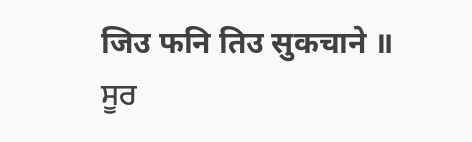जिउ फनि तिउ सुकचाने ॥ ਸੂਰ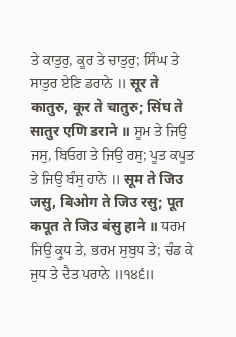ਤੇ ਕਾਤੁਰੁ, ਕੂਰ ਤੇ ਚਾਤੁਰੁ; ਸਿੰਘ ਤੇ ਸਾਤੁਰ ਏਣਿ ਡਰਾਨੇ ॥ सूर ते कातुरु, कूर ते चातुरु; सिंघ ते सातुर एणि डराने ॥ ਸੂਮ ਤੇ ਜਿਉ ਜਸੁ, ਬਿਓਗ ਤੇ ਜਿਉ ਰਸੁ; ਪੂਤ ਕਪੂਤ ਤੇ ਜਿਉ ਬੰਸੁ ਹਾਨੇ ॥ सूम ते जिउ जसु, बिओग ते जिउ रसु; पूत कपूत ते जिउ बंसु हाने ॥ ਧਰਮ ਜਿਉ ਕ੍ਰੁਧ ਤੇ, ਭਰਮ ਸੁਬੁਧ ਤੇ; ਚੰਡ ਕੇ ਜੁਧ ਤੇ ਦੈਤ ਪਰਾਨੇ ॥੧੪੬॥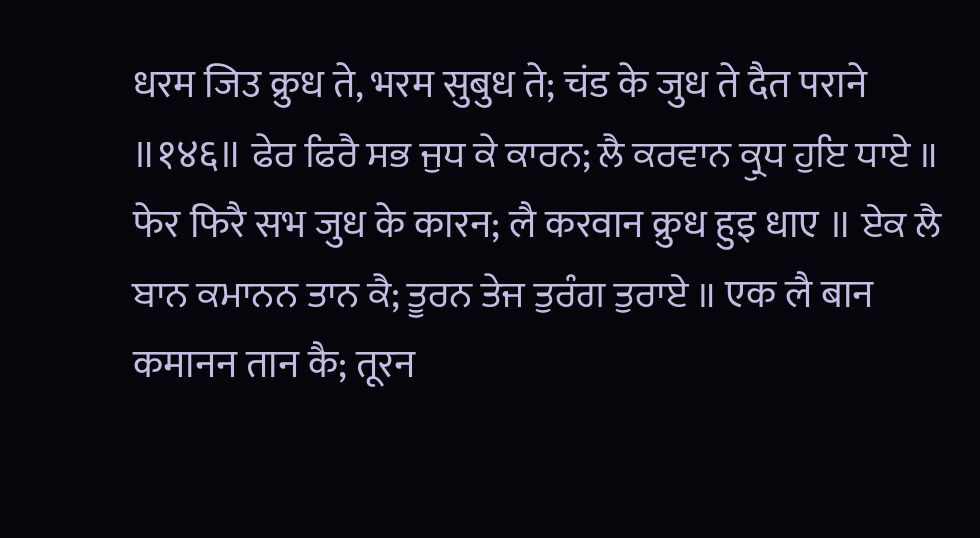धरम जिउ क्रुध ते, भरम सुबुध ते; चंड के जुध ते दैत पराने ॥१४६॥ ਫੇਰ ਫਿਰੈ ਸਭ ਜੁਧ ਕੇ ਕਾਰਨ; ਲੈ ਕਰਵਾਨ ਕ੍ਰੁਧ ਹੁਇ ਧਾਏ ॥ फेर फिरै सभ जुध के कारन; लै करवान क्रुध हुइ धाए ॥ ਏਕ ਲੈ ਬਾਨ ਕਮਾਨਨ ਤਾਨ ਕੈ; ਤੂਰਨ ਤੇਜ ਤੁਰੰਗ ਤੁਰਾਏ ॥ एक लै बान कमानन तान कै; तूरन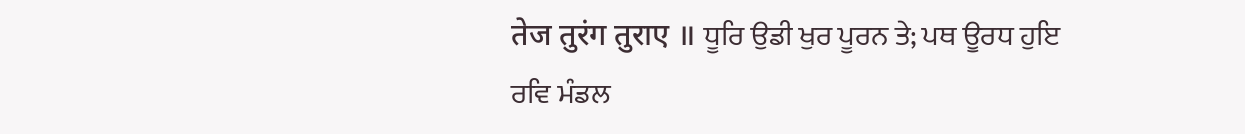तेज तुरंग तुराए ॥ ਧੂਰਿ ਉਡੀ ਖੁਰ ਪੂਰਨ ਤੇ; ਪਥ ਊਰਧ ਹੁਇ ਰਵਿ ਮੰਡਲ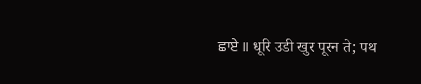ਛਾਏ ॥ धूरि उडी खुर पूरन ते; पथ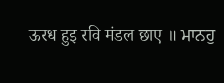ऊरध हुइ रवि मंडल छाए ॥ ਮਾਨਹੁ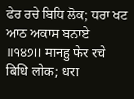ਫੇਰ ਰਚੇ ਬਿਧਿ ਲੋਕ; ਧਰਾ ਖਟ ਆਠ ਅਕਾਸ ਬਨਾਏ ॥੧੪੭॥ मानहु फेर रचे बिधि लोक; धरा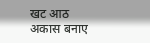खट आठ अकास बनाए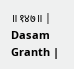॥१४७॥ |
Dasam Granth |